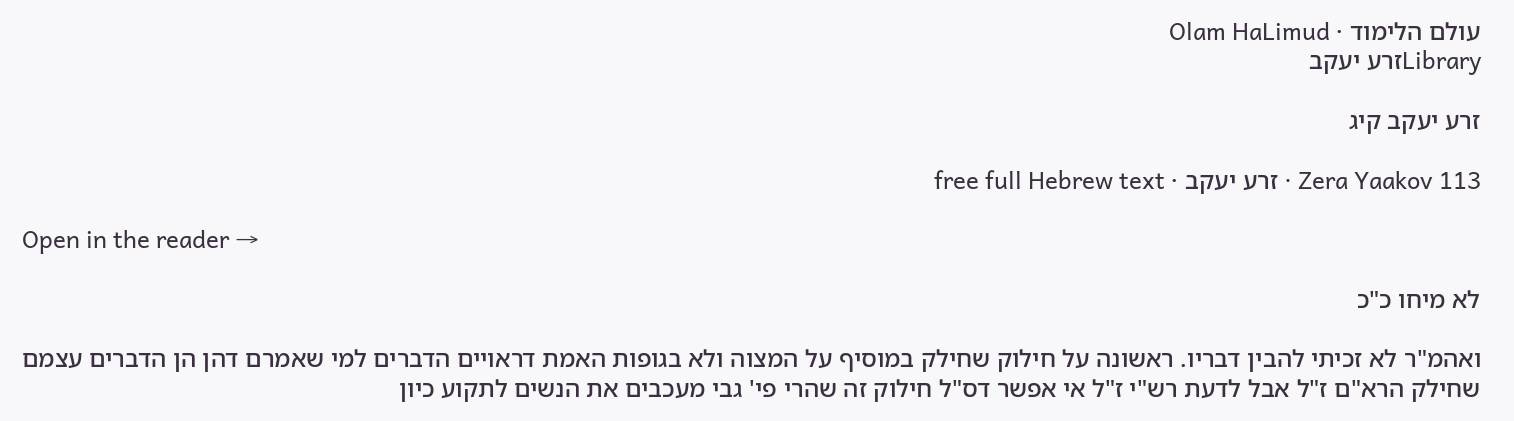עולם הלימוד · Olam HaLimud
Libraryזרע יעקב

זרע יעקב קיג

Zera Yaakov 113 · זרע יעקב · free full Hebrew text

Open in the reader →

לא מיחו כ"כ

ואהמ"ר לא זכיתי להבין דבריו. ראשונה על חילוק שחילק במוסיף על המצוה ולא בגופות האמת דראויים הדברים למי שאמרם דהן הן הדברים עצמם שחילק הרא"ם ז"ל אבל לדעת רש"י ז"ל אי אפשר דס"ל חילוק זה שהרי פי' גבי מעכבים את הנשים לתקוע כיון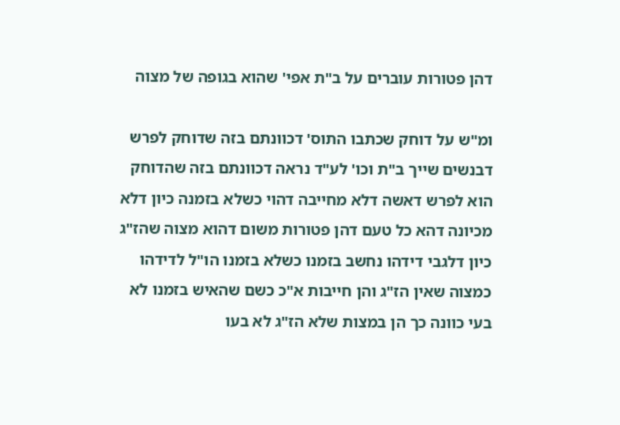דהן פטורות עוברים על ב"ת אפי' שהוא בגופה של מצוה

ומ"ש על דוחק שכתבו התוס' דכוונתם בזה שדוחק לפרש דבנשים שייך ב"ת וכו' לע"ד נראה דכוונתם בזה שהדוחק הוא לפרש דאשה דלא מחייבה דהוי כשלא בזמנה כיון דלא מכיונה דהא כל טעם דהן פטורות משום דהוא מצוה שהז"ג כיון דלגבי דידהו נחשב בזמנו כשלא בזמנו הו"ל לדידהו כמצוה שאין הז"ג והן חייבות א"כ כשם שהאיש בזמנו לא בעי כוונה כך הן במצות שלא הז"ג לא בעו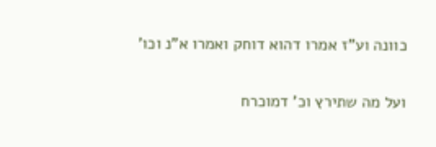כוונה וע"ז אמרו דהוא דוחק ואמרו א"נ וכו'

ועל מה שתירץ וכ' דמוכרח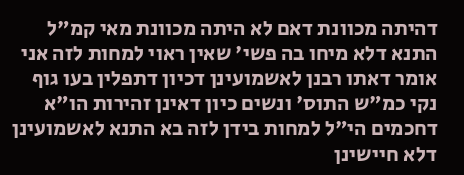דהיתה מכוונת דאם לא היתה מכוונת מאי קמ"ל התנא דלא מיחו בה פשי' שאין ראוי למחות לזה אני אומר דאתו רבנן לאשמועינן דכיון דתפלין בעו גוף נקי כמ"ש התוס' ונשים כיון דאינן זהירות הו"א דחכמים הי"ל למחות בידן לזה בא התנא לאשמועינן דלא חיישינן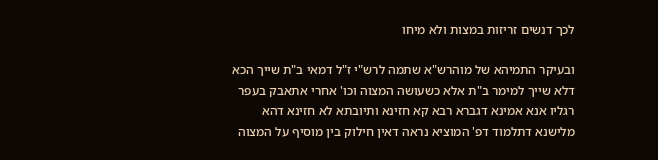לכך דנשים זריזות במצות ולא מיחו

ובעיקר התמיהא של מוהרש"א שתמה לרש"י ז"ל דמאי ב"ת שייך הכא דלא שייך למימר ב"ת אלא כשעושה המצוה וכו' אחרי אתאבק בעפר רגליו אנא אמינא דגברא רבא קא חזינא ותיובתא לא חזינא דהא מלישנא דתלמוד דפ' המוציא נראה דאין חילוק בין מוסיף על המצוה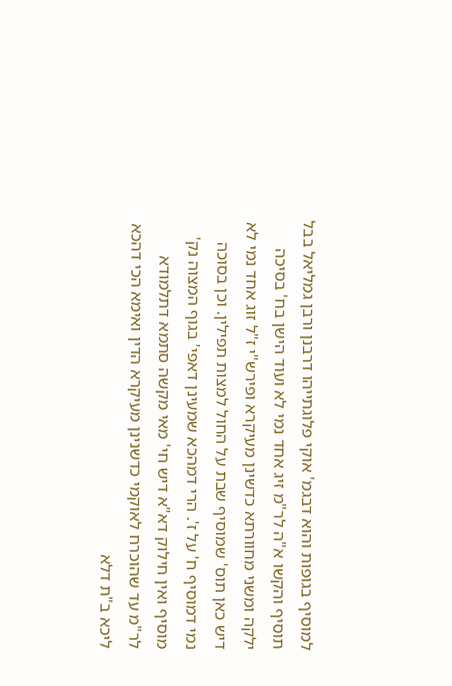למוסיף בגופות והוא דבגמ' אוקי פלוגתייהו דרבנן ורבן גמליאל בבל תוסיף והקשו א"ה לר"מ זיג אחד נמי לא ועוד הישן בח' בסיכה ילקה ומשני מחוורתא כדשינן מעיקרא ופירש"י ז"ל זוג אחד נמי לא דיש כאן תוס' שמוסיף שבת על החול למצות תפילין. וכן בסוכה נמי דמוסיף ח' על ז'. הרי דמהכא שמעינן דאפי' בגוף המצוה נק' מוסיף ואין חילוק דא"א דיש חי' מאי מקשה סתמא דתלמודא לר"מ עד שהוכרח לאוקמי כדשנינן מעיקרא הדין ואימא הכי דהכא ליכא ב"ת דלא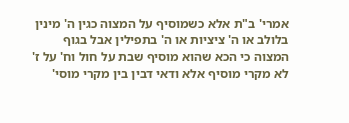אמרי' ב"ת אלא כשמוסיף על המצוה כגין ה' מינין בלולב או ה' ציציות או ה' בתפילין אבל בגוף המצוה כי הכא שהוא מוסיף שבת על חול וח' על ז' לא מקרי מוסיף אלא ודאי דבין בין מקרי מוסי'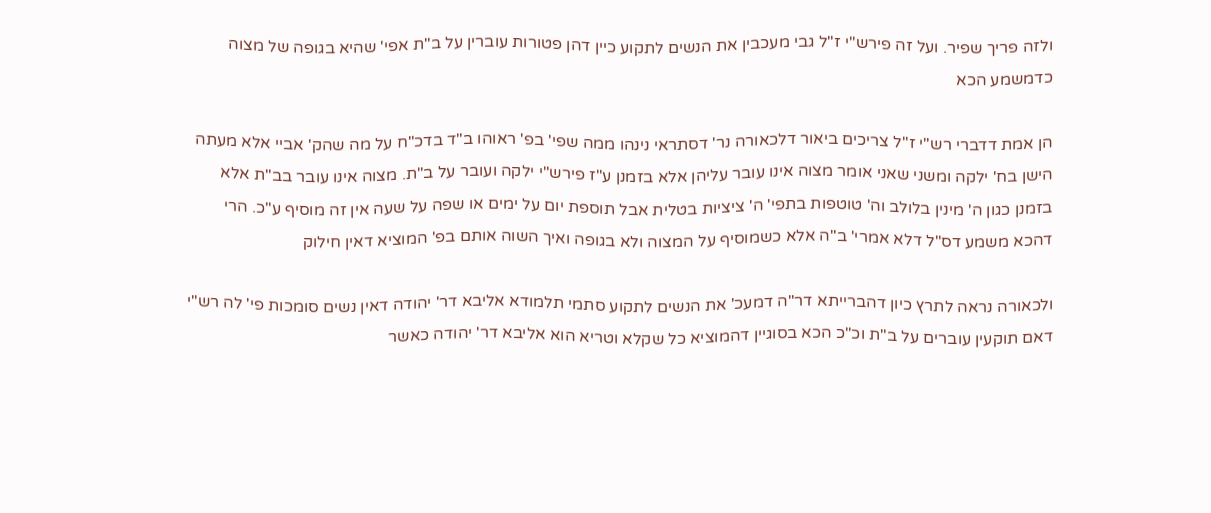ולזה פריך שפיר. ועל זה פירש"י ז"ל גבי מעכבין את הנשים לתקוע כיין דהן פטורות עוברין על ב"ת אפי' שהיא בגופה של מצוה כדמשמע הכא

הן אמת דדברי רש"י ז"ל צריכים ביאור דלכאורה נר' דסתראי נינהו ממה שפי' בפ' ראוהו ב"ד בדכ"ח על מה שהק' אביי אלא מעתה הישן בח' ילקה ומשני שאני אומר מצוה אינו עובר עליהן אלא בזמנן ע"ז פירש"י ילקה ועובר על ב"ת. מצוה אינו עובר בב"ת אלא בזמנן כגון ה' מינין בלולב וה' טוטפות בתפי' ה' ציציות בטלית אבל תוספת יום על ימים או שפה על שעה אין זה מוסיף ע"כ. הרי דהכא משמע דס"ל דלא אמרי' ב"ה אלא כשמוסיף על המצוה ולא בגופה ואיך השוה אותם בפ' המוציא דאין חילוק

ולכאורה נראה לתרץ כיון דהברייתא דר"ה דמעכ' את הנשים לתקוע סתמי תלמודא אליבא דר' יהודה דאין נשים סומכות פי' לה רש"י דאם תוקעין עוברים על ב"ת וכ"כ הכא בסוגיין דהמוציא כל שקלא וטריא הוא אליבא דר' יהודה כאשר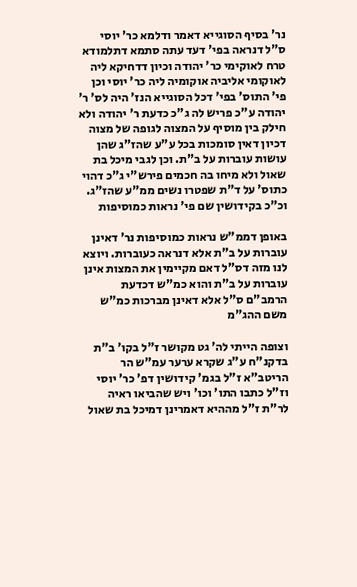נר' בסיף הסוגייא דאמר ודלמא כר' יוסי ס"ל דנראה בפי' דעד עתה סתמא דתלמודא טרח לאוקימי כר' יהודה וכיון דדחיקא ליה לאוקומי אליביה אוקומיה ליה כר' יוסי וכן פי' התוס' בפי' דכל הסוגייא הנז' היה לס' ר' יהודה ע"כ פריש לה ג"כ כדעת ר' יהודה ולא חילק בין מוסיף על המצוה לגופה של מצוה דכיון דאין סומכות בכל ע"ע שהז"ג שהן עושות עוברות על ב"ת. וכן לגבי מיכל בת שאול ולא מיחו בה חכמים פירש"י ג"כ דהוי כתוס' על ד"ת שפטרו נשים ממ"ע שהז"ג. וכ"כ בקידושין שם פי' נראות כמוסיפות

באופן דממ"ש נראות כמוסיפות נר' דאינן עוברות על ב"ת אלא דנראה כעוברות. ויוצא לנו מזה דס"ל דאם מקיימין את המצות אינן עוברות על ב"ת והוא כמ"ש דכדעת הרמב"ם ס"ל אלא דאינן מברכות כמ"ש משם ההג"מ

וצופה הייתי לה' גט מקושר ז"ל בקו' ב"ת בדקנ"ח ע"ג שקרא ערער עמ"ש הר הריטב"א ז"ל בגמ' קידושין דפ' כר' יוסי וז"ל כתבו התו' וכו' ויש שהביאו ראיה לר"ת ז"ל מההיא דאמרינן דמיכל בת שאול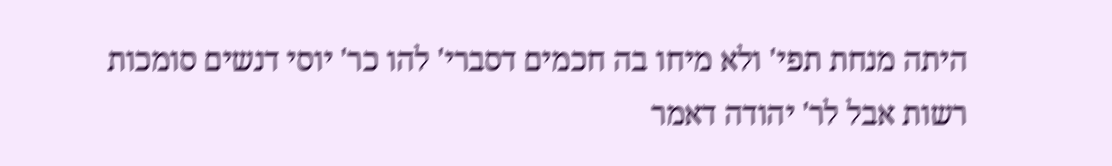היתה מנחת תפי' ולא מיחו בה חכמים דסברי' להו כר' יוסי דנשים סומכות רשות אבל לר' יהודה דאמר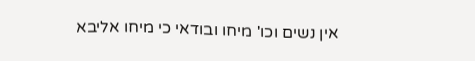אין נשים וכו' מיחו ובודאי כי מיחו אליבא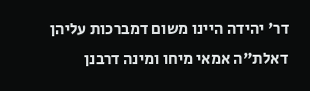דר' יהידה היינו משום דמברכות עליהן דאלת"ה אמאי מיחו ומינה דרבנן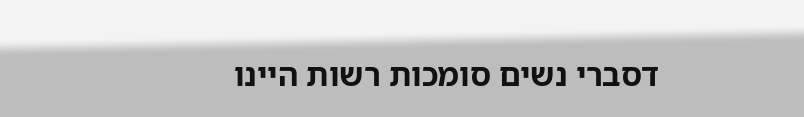דסברי נשים סומכות רשות היינו